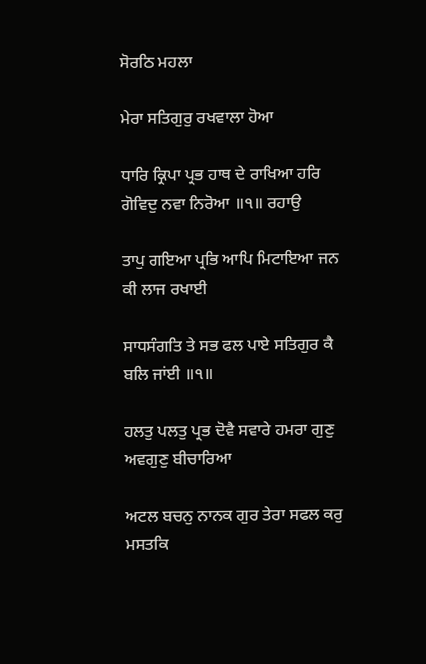ਸੋਰਠਿ ਮਹਲਾ

ਮੇਰਾ ਸਤਿਗੁਰੁ ਰਖਵਾਲਾ ਹੋਆ

ਧਾਰਿ ਕ੍ਰਿਪਾ ਪ੍ਰਭ ਹਾਥ ਦੇ ਰਾਖਿਆ ਹਰਿ ਗੋਵਿਦੁ ਨਵਾ ਨਿਰੋਆ ॥੧॥ ਰਹਾਉ

ਤਾਪੁ ਗਇਆ ਪ੍ਰਭਿ ਆਪਿ ਮਿਟਾਇਆ ਜਨ ਕੀ ਲਾਜ ਰਖਾਈ

ਸਾਧਸੰਗਤਿ ਤੇ ਸਭ ਫਲ ਪਾਏ ਸਤਿਗੁਰ ਕੈ ਬਲਿ ਜਾਂਈ ॥੧॥

ਹਲਤੁ ਪਲਤੁ ਪ੍ਰਭ ਦੋਵੈ ਸਵਾਰੇ ਹਮਰਾ ਗੁਣੁ ਅਵਗੁਣੁ ਬੀਚਾਰਿਆ

ਅਟਲ ਬਚਨੁ ਨਾਨਕ ਗੁਰ ਤੇਰਾ ਸਫਲ ਕਰੁ ਮਸਤਕਿ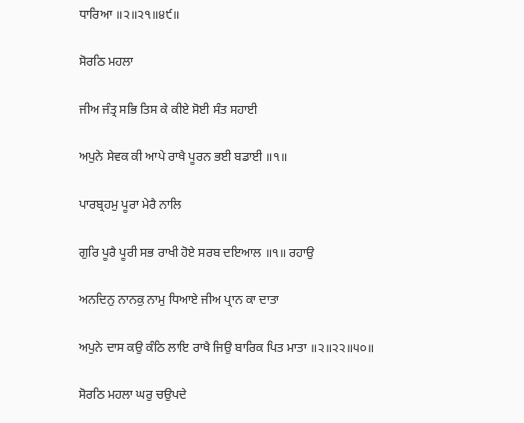ਧਾਰਿਆ ॥੨॥੨੧॥੪੯॥

ਸੋਰਠਿ ਮਹਲਾ

ਜੀਅ ਜੰਤ੍ਰ ਸਭਿ ਤਿਸ ਕੇ ਕੀਏ ਸੋਈ ਸੰਤ ਸਹਾਈ

ਅਪੁਨੇ ਸੇਵਕ ਕੀ ਆਪੇ ਰਾਖੈ ਪੂਰਨ ਭਈ ਬਡਾਈ ॥੧॥

ਪਾਰਬ੍ਰਹਮੁ ਪੂਰਾ ਮੇਰੈ ਨਾਲਿ

ਗੁਰਿ ਪੂਰੈ ਪੂਰੀ ਸਭ ਰਾਖੀ ਹੋਏ ਸਰਬ ਦਇਆਲ ॥੧॥ ਰਹਾਉ

ਅਨਦਿਨੁ ਨਾਨਕੁ ਨਾਮੁ ਧਿਆਏ ਜੀਅ ਪ੍ਰਾਨ ਕਾ ਦਾਤਾ

ਅਪੁਨੇ ਦਾਸ ਕਉ ਕੰਠਿ ਲਾਇ ਰਾਖੈ ਜਿਉ ਬਾਰਿਕ ਪਿਤ ਮਾਤਾ ॥੨॥੨੨॥੫੦॥

ਸੋਰਠਿ ਮਹਲਾ ਘਰੁ ਚਉਪਦੇ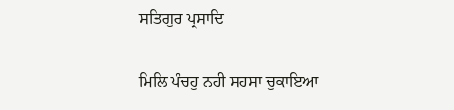ਸਤਿਗੁਰ ਪ੍ਰਸਾਦਿ

ਮਿਲਿ ਪੰਚਹੁ ਨਹੀ ਸਹਸਾ ਚੁਕਾਇਆ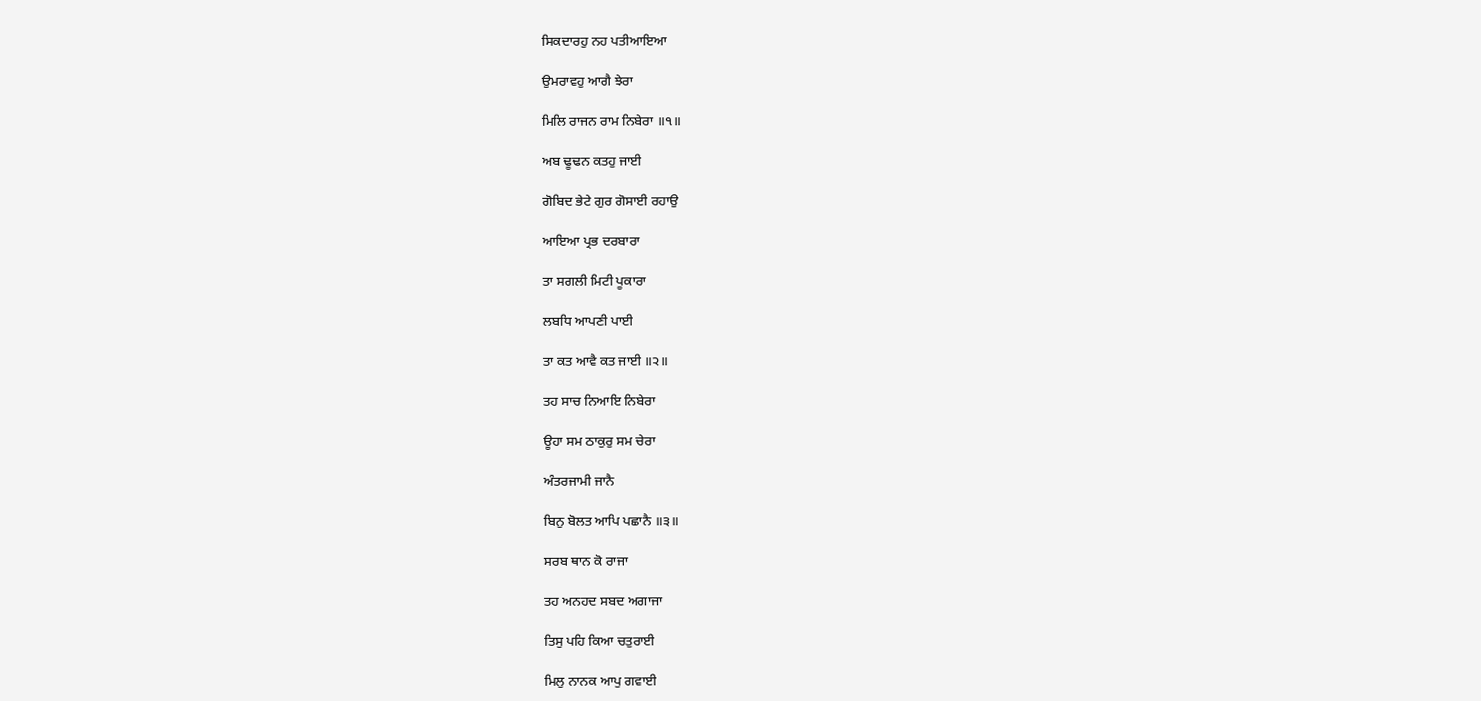ਸਿਕਦਾਰਹੁ ਨਹ ਪਤੀਆਇਆ

ਉਮਰਾਵਹੁ ਆਗੈ ਝੇਰਾ

ਮਿਲਿ ਰਾਜਨ ਰਾਮ ਨਿਬੇਰਾ ॥੧॥

ਅਬ ਢੂਢਨ ਕਤਹੁ ਜਾਈ

ਗੋਬਿਦ ਭੇਟੇ ਗੁਰ ਗੋਸਾਈ ਰਹਾਉ

ਆਇਆ ਪ੍ਰਭ ਦਰਬਾਰਾ

ਤਾ ਸਗਲੀ ਮਿਟੀ ਪੂਕਾਰਾ

ਲਬਧਿ ਆਪਣੀ ਪਾਈ

ਤਾ ਕਤ ਆਵੈ ਕਤ ਜਾਈ ॥੨॥

ਤਹ ਸਾਚ ਨਿਆਇ ਨਿਬੇਰਾ

ਊਹਾ ਸਮ ਠਾਕੁਰੁ ਸਮ ਚੇਰਾ

ਅੰਤਰਜਾਮੀ ਜਾਨੈ

ਬਿਨੁ ਬੋਲਤ ਆਪਿ ਪਛਾਨੈ ॥੩॥

ਸਰਬ ਥਾਨ ਕੋ ਰਾਜਾ

ਤਹ ਅਨਹਦ ਸਬਦ ਅਗਾਜਾ

ਤਿਸੁ ਪਹਿ ਕਿਆ ਚਤੁਰਾਈ

ਮਿਲੁ ਨਾਨਕ ਆਪੁ ਗਵਾਈ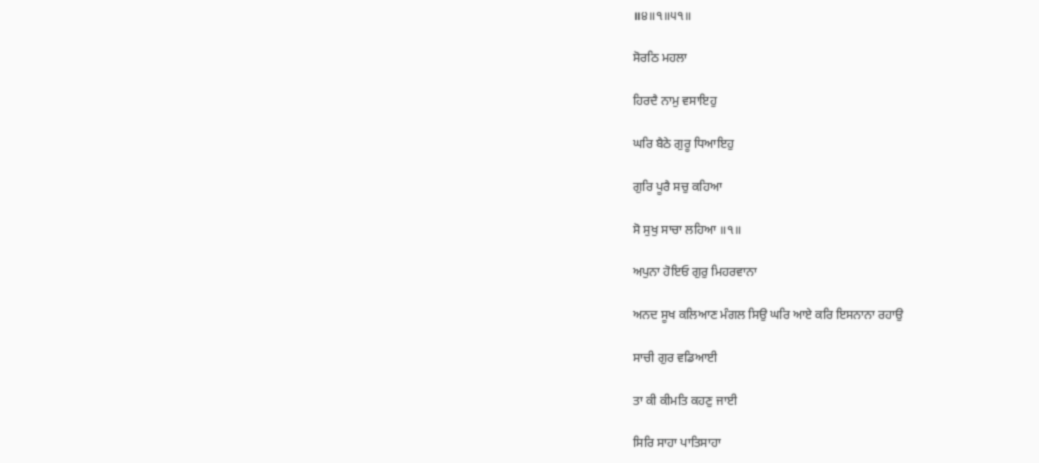॥੪॥੧॥੫੧॥

ਸੋਰਠਿ ਮਹਲਾ

ਹਿਰਦੈ ਨਾਮੁ ਵਸਾਇਹੁ

ਘਰਿ ਬੈਠੇ ਗੁਰੂ ਧਿਆਇਹੁ

ਗੁਰਿ ਪੂਰੈ ਸਚੁ ਕਹਿਆ

ਸੋ ਸੁਖੁ ਸਾਚਾ ਲਹਿਆ ॥੧॥

ਅਪੁਨਾ ਹੋਇਓ ਗੁਰੁ ਮਿਹਰਵਾਨਾ

ਅਨਦ ਸੂਖ ਕਲਿਆਣ ਮੰਗਲ ਸਿਉ ਘਰਿ ਆਏ ਕਰਿ ਇਸਨਾਨਾ ਰਹਾਉ

ਸਾਚੀ ਗੁਰ ਵਡਿਆਈ

ਤਾ ਕੀ ਕੀਮਤਿ ਕਹਣੁ ਜਾਈ

ਸਿਰਿ ਸਾਹਾ ਪਾਤਿਸਾਹਾ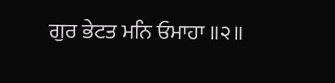ਗੁਰ ਭੇਟਤ ਮਨਿ ਓਮਾਹਾ ॥੨॥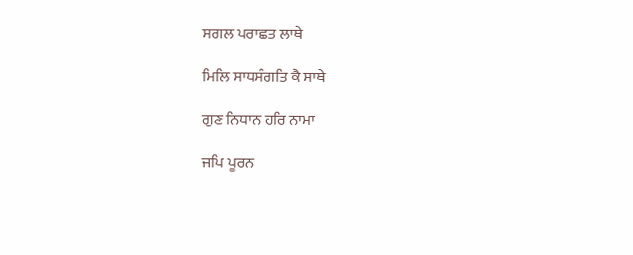ਸਗਲ ਪਰਾਛਤ ਲਾਥੇ

ਮਿਲਿ ਸਾਧਸੰਗਤਿ ਕੈ ਸਾਥੇ

ਗੁਣ ਨਿਧਾਨ ਹਰਿ ਨਾਮਾ

ਜਪਿ ਪੂਰਨ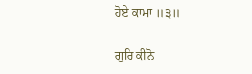ਹੋਏ ਕਾਮਾ ॥੩॥

ਗੁਰਿ ਕੀਨੋ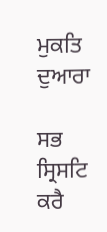ਮੁਕਤਿ ਦੁਆਰਾ

ਸਭ ਸ੍ਰਿਸਟਿ ਕਰੈ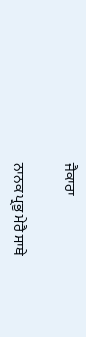ਜੈਕਾਰਾ

ਨਾਨਕ ਪ੍ਰਭੁ ਮੇਰੈ ਸਾਥੇ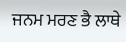ਜਨਮ ਮਰਣ ਭੈ ਲਾਥੇ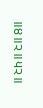॥੪॥੨॥੫੨॥